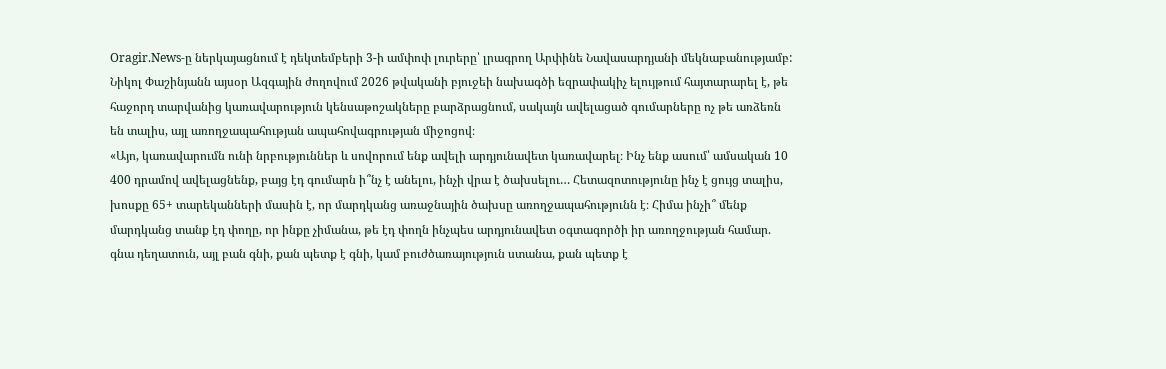Oragir.News-ը ներկայացնում է դեկտեմբերի 3-ի ամփոփ լուրերը՝ լրագրող Արփինե Նավասարդյանի մեկնաբանությամբ:
Նիկոլ Փաշինյանն այսօր Ազգային ժողովում 2026 թվականի բյուջեի նախագծի եզրափակիչ ելույթում հայտարարել է, թե հաջորդ տարվանից կառավարություն կենսաթոշակները բարձրացնում, սակայն ավելացած գումարները ոչ թե առձեռն են տալիս, այլ առողջապահության ապահովագրության միջոցով։
«Այո, կառավարումն ունի նրբություններ և սովորում ենք ավելի արդյունավետ կառավարել։ Ինչ ենք ասում՝ ամսական 10 400 դրամով ավելացնենք, բայց էդ գումարն ի՞նչ է անելու, ինչի վրա է ծախսելու… Հետազոտությունը ինչ է ցույց տալիս, խոսքը 65+ տարեկանների մասին է, որ մարդկանց առաջնային ծախսը առողջապահությունն է։ Հիմա ինչի՞ մենք մարդկանց տանք էդ փողը, որ ինքը չիմանա, թե էդ փողն ինչպես արդյունավետ օգտագործի իր առողջության համար. գնա դեղատուն, այլ բան գնի, քան պետք է գնի, կամ բուժծառայություն ստանա, քան պետք է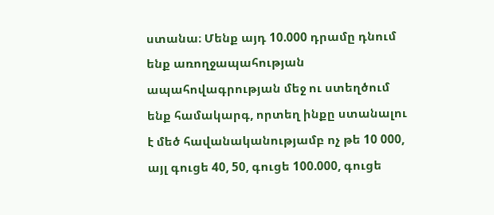ստանա։ Մենք այդ 10.000 դրամը դնում ենք առողջապահության ապահովագրության մեջ ու ստեղծում ենք համակարգ, որտեղ ինքը ստանալու է մեծ հավանականությամբ ոչ թե 10 000, այլ գուցե 40, 50, գուցե 100.000, գուցե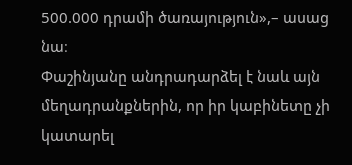500.000 դրամի ծառայություն»,– ասաց նա։
Փաշինյանը անդրադարձել է նաև այն մեղադրանքներին, որ իր կաբինետը չի կատարել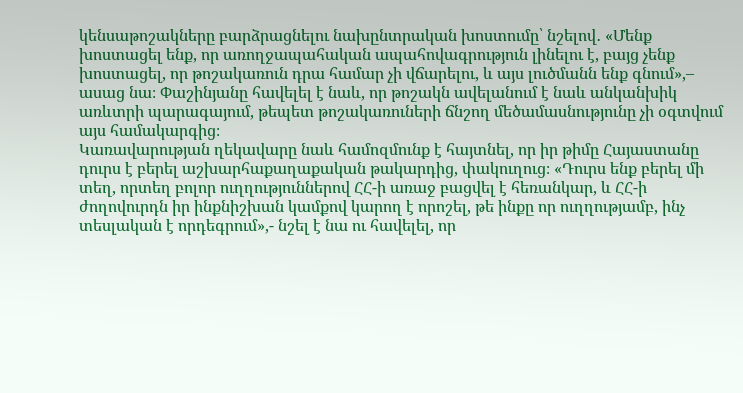կենսաթոշակները բարձրացնելու նախընտրական խոստումը՝ նշելով․ «Մենք խոստացել ենք, որ առողջապահական ապահովագրություն լինելու է, բայց չենք խոստացել, որ թոշակառուն դրա համար չի վճարելու, և այս լուծմանն ենք գնում»,– ասաց նա։ Փաշինյանը հավելել է նաև, որ թոշակն ավելանում է նաև անկանխիկ առևտրի պարագայում, թեպետ թոշակառուների ճնշող մեծամասնությունը չի օգտվում այս համակարգից։
Կառավարության ղեկավարը նաև համոզմունք է հայտնել, որ իր թիմը Հայաստանը դուրս է բերել աշխարհաքաղաքական թակարդից, փակուղուց։ «Դուրս ենք բերել մի տեղ, որտեղ բոլոր ուղղություններով ՀՀ-ի առաջ բացվել է հեռանկար, և ՀՀ-ի ժողովուրդն իր ինքնիշխան կամքով կարող է որոշել, թե ինքը որ ուղղությամբ, ինչ տեսլական է որդեգրում»,- նշել է նա ու հավելել, որ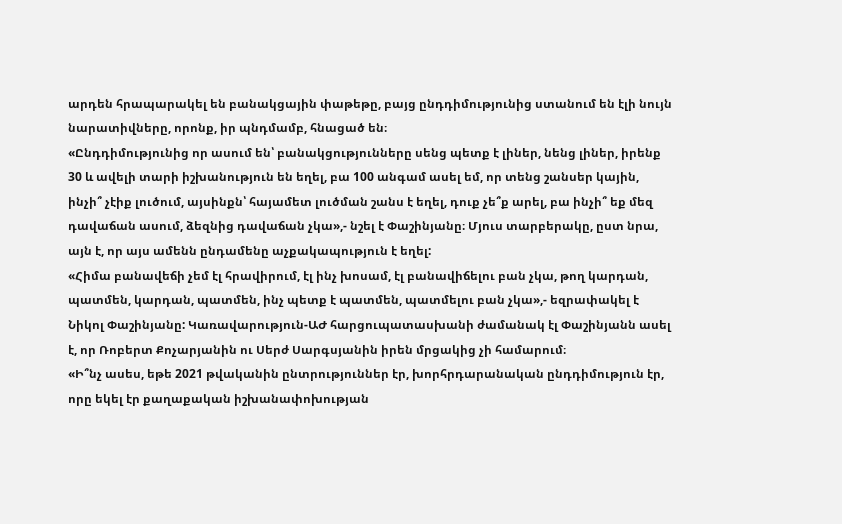արդեն հրապարակել են բանակցային փաթեթը, բայց ընդդիմությունից ստանում են էլի նույն նարատիվները, որոնք, իր պնդմամբ, հնացած են։
«Ընդդիմությունից որ ասում են՝ բանակցությունները սենց պետք է լիներ, նենց լիներ, իրենք 30 և ավելի տարի իշխանություն են եղել, բա 100 անգամ ասել եմ, որ տենց շանսեր կային, ինչի՞ չէիք լուծում, այսինքն՝ հայամետ լուծման շանս է եղել, դուք չե՞ք արել, բա ինչի՞ եք մեզ դավաճան ասում, ձեզնից դավաճան չկա»,- նշել է Փաշինյանը։ Մյուս տարբերակը, ըստ նրա, այն է, որ այս ամենն ընդամենը աչքակապություն է եղել:
«Հիմա բանավեճի չեմ էլ հրավիրում, էլ ինչ խոսամ, էլ բանավիճելու բան չկա, թող կարդան, պատմեն, կարդան, պատմեն, ինչ պետք է պատմեն, պատմելու բան չկա»,- եզրափակել է Նիկոլ Փաշինյանը: Կառավարություն-ԱԺ հարցուպատասխանի ժամանակ էլ Փաշինյանն ասել է, որ Ռոբերտ Քոչարյանին ու Սերժ Սարգսյանին իրեն մրցակից չի համարում։
«Ի՞նչ ասես, եթե 2021 թվականին ընտրություններ էր, խորհրդարանական ընդդիմություն էր, որը եկել էր քաղաքական իշխանափոխության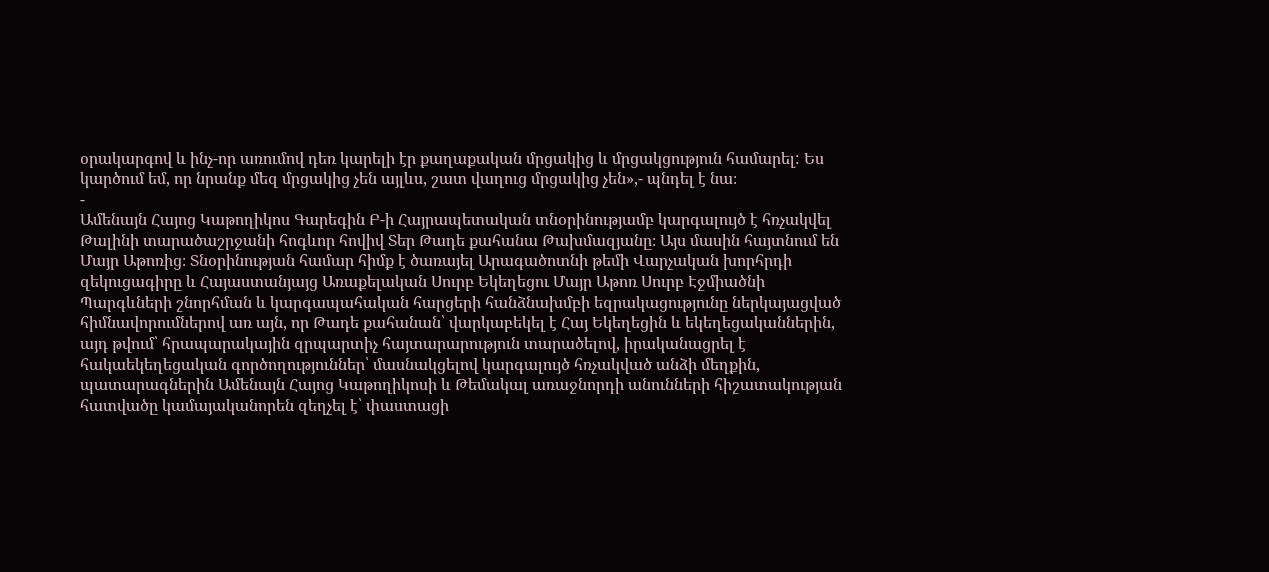օրակարգով և ինչ-որ առումով դեռ կարելի էր քաղաքական մրցակից և մրցակցություն համարել: Ես կարծում եմ, որ նրանք մեզ մրցակից չեն այլևս, շատ վաղուց մրցակից չեն»,- պնդել է նա։
-
Ամենայն Հայոց Կաթողիկոս Գարեգին Բ-ի Հայրապետական տնօրինությամբ կարգալույծ է հռչակվել Թալինի տարածաշրջանի հոգևոր հովիվ Տեր Թադե քահանա Թախմազյանը։ Այս մասին հայտնում են Մայր Աթոռից։ Տնօրինության համար հիմք է ծառայել Արագածոտնի թեմի Վարչական խորհրդի զեկուցագիրը և Հայաստանյայց Առաքելական Սուրբ Եկեղեցու Մայր Աթոռ Սուրբ Էջմիածնի Պարգևների շնորհման և կարգապահական հարցերի հանձնախմբի եզրակացությունը ներկայացված հիմնավորումներով առ այն, որ Թադե քահանան՝ վարկաբեկել է Հայ Եկեղեցին և եկեղեցականներին, այդ թվում՝ հրապարակային զրպարտիչ հայտարարություն տարածելով, իրականացրել է հակաեկեղեցական գործողություններ՝ մասնակցելով կարգալույծ հռչակված անձի մեղքին, պատարագներին Ամենայն Հայոց Կաթողիկոսի և Թեմակալ առաջնորդի անունների հիշատակության հատվածը կամայականորեն զեղչել է՝ փաստացի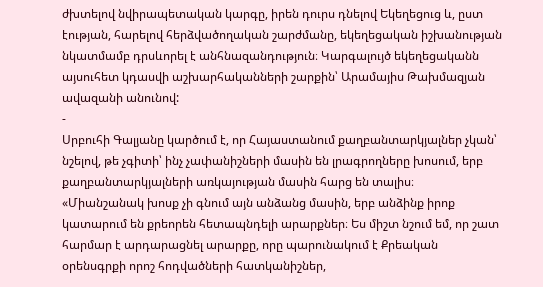ժխտելով նվիրապետական կարգը, իրեն դուրս դնելով Եկեղեցուց և, ըստ էության, հարելով հերձվածողական շարժմանը, եկեղեցական իշխանության նկատմամբ դրսևորել է անհնազանդություն։ Կարգալույծ եկեղեցականն այսուհետ կդասվի աշխարհականների շարքին՝ Արամայիս Թախմազյան ավազանի անունով:
-
Սրբուհի Գալյանը կարծում է, որ Հայաստանում քաղբանտարկյալներ չկան՝ նշելով, թե չգիտի՝ ինչ չափանիշների մասին են լրագրողները խոսում, երբ քաղբանտարկյալների առկայության մասին հարց են տալիս։
«Միանշանակ խոսք չի գնում այն անձանց մասին, երբ անձինք իրոք կատարում են քրեորեն հետապնդելի արարքներ։ Ես միշտ նշում եմ, որ շատ հարմար է արդարացնել արարքը, որը պարունակում է Քրեական օրենսգրքի որոշ հոդվածների հատկանիշներ,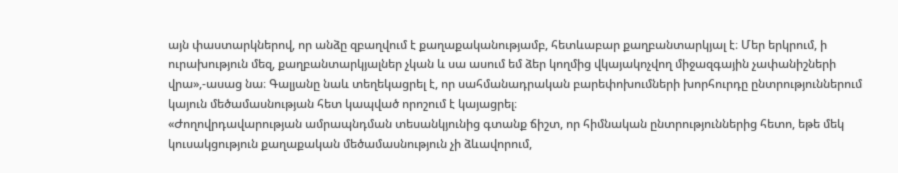այն փաստարկներով, որ անձը զբաղվում է քաղաքականությամբ, հետևաբար քաղբանտարկյալ է։ Մեր երկրում, ի ուրախություն մեզ, քաղբանտարկյալներ չկան և սա ասում եմ ձեր կողմից վկայակոչվող միջազգային չափանիշների վրա»,-ասաց նա։ Գալյանը նաև տեղեկացրել է, որ սահմանադրական բարեփոխումների խորհուրդը ընտրություններում կայուն մեծամասնության հետ կապված որոշում է կայացրել։
«Ժողովրդավարության ամրապնդման տեսանկյունից գտանք ճիշտ, որ հիմնական ընտրություններից հետո, եթե մեկ կուսակցություն քաղաքական մեծամասնություն չի ձևավորում,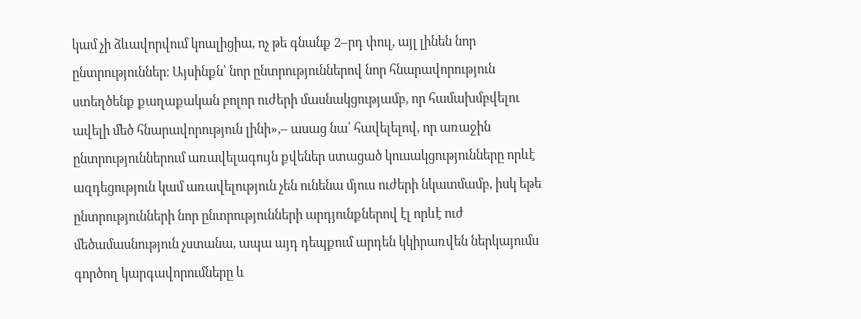կամ չի ձևավորվում կոալիցիա, ոչ թե գնանք 2–րդ փուլ, այլ լինեն նոր ընտրություններ։ Այսինքն՝ նոր ընտրություններով նոր հնարավորություն ստեղծենք քաղաքական բոլոր ուժերի մասնակցությամբ, որ համախմբվելու ավելի մեծ հնարավորություն լինի»,– ասաց նա՝ հավելելով, որ առաջին ընտրություններում առավելագույն քվեներ ստացած կուսակցությունները որևէ ազդեցություն կամ առավելություն չեն ունենա մյուս ուժերի նկատմամբ, իսկ եթե ընտրությունների նոր ընտրությունների արդյունքներով էլ որևէ ուժ մեծամասնություն չստանա, ապա այդ դեպքում արդեն կկիրառվեն ներկայումս գործող կարգավորումները և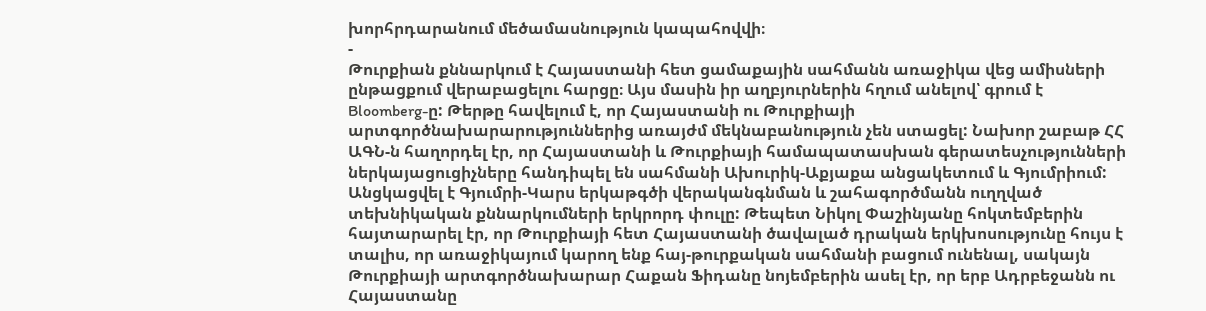խորհրդարանում մեծամասնություն կապահովվի։
-
Թուրքիան քննարկում է Հայաստանի հետ ցամաքային սահմանն առաջիկա վեց ամիսների ընթացքում վերաբացելու հարցը։ Այս մասին իր աղբյուրներին հղում անելով՝ գրում է Bloomberg-ը: Թերթը հավելում է, որ Հայաստանի ու Թուրքիայի արտգործնախարարություններից առայժմ մեկնաբանություն չեն ստացել: Նախոր շաբաթ ՀՀ ԱԳՆ-ն հաղորդել էր, որ Հայաստանի և Թուրքիայի համապատասխան գերատեսչությունների ներկայացուցիչները հանդիպել են սահմանի Ախուրիկ-Աքյաքա անցակետում և Գյումրիում: Անցկացվել է Գյումրի-Կարս երկաթգծի վերականգնման և շահագործմանն ուղղված տեխնիկական քննարկումների երկրորդ փուլը: Թեպետ Նիկոլ Փաշինյանը հոկտեմբերին հայտարարել էր, որ Թուրքիայի հետ Հայաստանի ծավալած դրական երկխոսությունը հույս է տալիս, որ առաջիկայում կարող ենք հայ-թուրքական սահմանի բացում ունենալ, սակայն Թուրքիայի արտգործնախարար Հաքան Ֆիդանը նոյեմբերին ասել էր, որ երբ Ադրբեջանն ու Հայաստանը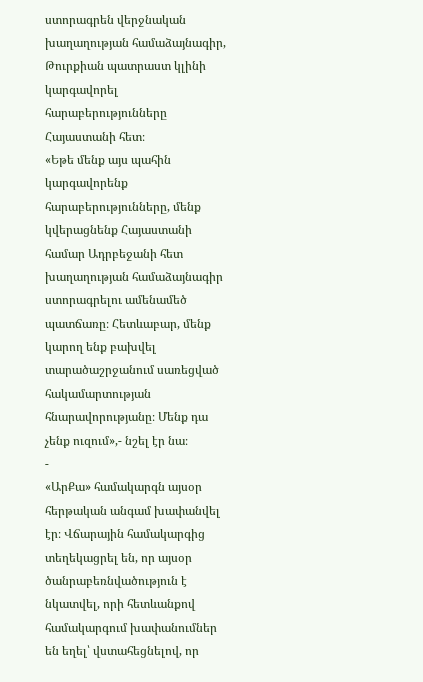ստորագրեն վերջնական խաղաղության համաձայնագիր, Թուրքիան պատրաստ կլինի կարգավորել հարաբերությունները Հայաստանի հետ։
«Եթե մենք այս պահին կարգավորենք հարաբերությունները, մենք կվերացնենք Հայաստանի համար Ադրբեջանի հետ խաղաղության համաձայնագիր ստորագրելու ամենամեծ պատճառը։ Հետևաբար, մենք կարող ենք բախվել տարածաշրջանում սառեցված հակամարտության հնարավորությանը։ Մենք դա չենք ուզում»,- նշել էր նա։
-
«ԱրՔա» համակարգն այսօր հերթական անգամ խափանվել էր։ Վճարային համակարգից տեղեկացրել են, որ այսօր ծանրաբեռնվածություն է նկատվել, որի հետևանքով համակարգում խափանումներ են եղել՝ վստահեցնելով, որ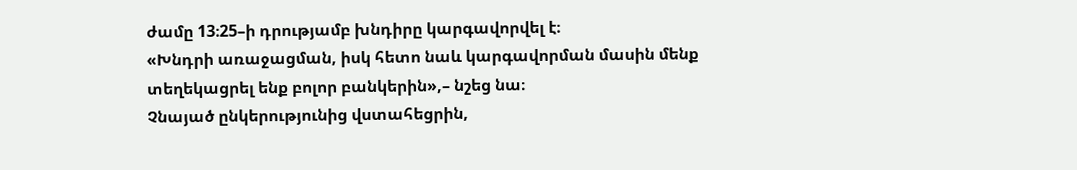ժամը 13։25–ի դրությամբ խնդիրը կարգավորվել է։
«Խնդրի առաջացման, իսկ հետո նաև կարգավորման մասին մենք տեղեկացրել ենք բոլոր բանկերին»,– նշեց նա։
Չնայած ընկերությունից վստահեցրին,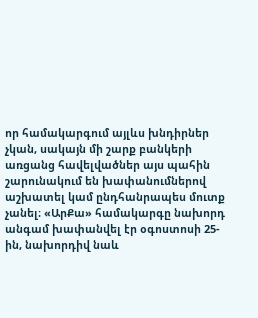որ համակարգում այլևս խնդիրներ չկան, սակայն մի շարք բանկերի առցանց հավելվածներ այս պահին շարունակում են խափանումներով աշխատել կամ ընդհանրապես մուտք չանել։ «ԱրՔա» համակարգը նախորդ անգամ խափանվել էր օգոստոսի 25-ին, նախորդիվ նաև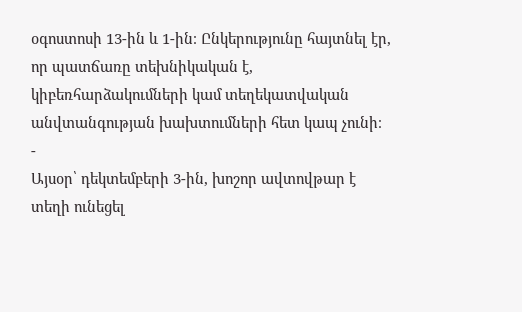օգոստոսի 13-ին և 1-ին։ Ընկերությունը հայտնել էր, որ պատճառը տեխնիկական է, կիբեռհարձակումների կամ տեղեկատվական անվտանգության խախտումների հետ կապ չունի։
-
Այսօր՝ դեկտեմբերի 3-ին, խոշոր ավտովթար է տեղի ունեցել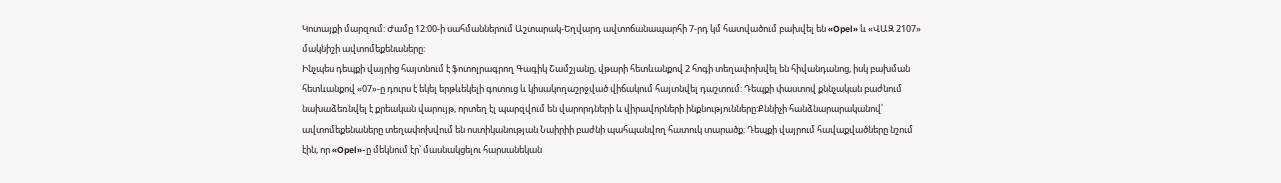Կոտայքի մարզում: Ժամը 12:00-ի սահմաններում Աշտարակ-Եղվարդ ավտոճանապարհի 7-րդ կմ հատվածում բախվել են «Opel» և «ՎԱԶ 2107» մակնիշի ավտոմեքենաները:
Ինչպես դեպքի վայրից հայտնում է ֆոտոլրագրող Գագիկ Շամշյանը, վթարի հետևանքով 2 հոգի տեղափոխվել են հիվանդանոց, իսկ բախման հետևանքով «07»-ը դուրս է եկել երթևեկելի գոտուց և կիսակողաշրջված վիճակում հայտնվել դաշտում: Դեպքի փաստով քննչական բաժնում նախաձեռնվել է քրեական վարույթ, որտեղ էլ պարզվում են վարորդների և վիրավորների ինքնությունները:Քննիչի հանձնարարականով՝ ավտոմեքենաները տեղափոխվում են ոստիկանության Նաիրիի բաժնի պահպանվող հատուկ տարածք: Դեպքի վայրում հավաքվածները նշում էին, որ «Opel»-ը մեկնում էր՝ մասնակցելու հարսանեկան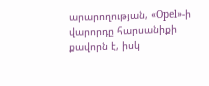արարողության, «Opel»-ի վարորդը հարսանիքի քավորն է, իսկ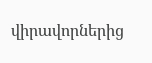վիրավորներից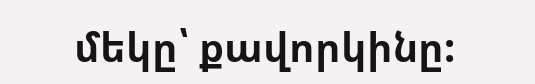մեկը՝ քավորկինը: